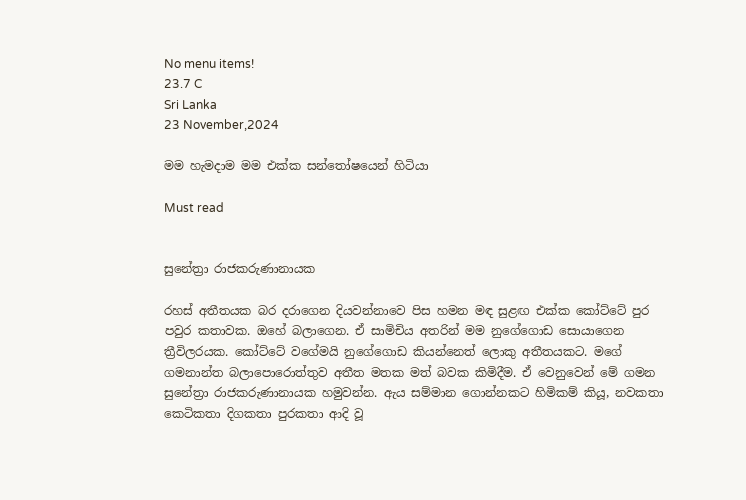No menu items!
23.7 C
Sri Lanka
23 November,2024

මම හැමදාම මම එක්ක සන්තෝෂයෙන් හිටියා

Must read


සුනේත්‍රා රාජකරුණානායක

රහස් අතීතයක බර දරාගෙන දියවන්නාවෙ පිස හමන මඳ සුළඟ එක්ක කෝට්ටේ පුර පවුර කතාවක. ඔහේ බලාගෙන. ඒ සාමිචිය අතරින් මම නුගේගොඩ සොයාගෙන ත්‍රීවිලරයක. කෝට්ටේ වගේමයි නුගේගොඩ කියන්නෙත් ලොකු අතීතයකට. මගේ ගමනාන්ත බලාපොරොත්තුව අතීත මතක මත් බවක කිමිදීම. ඒ වෙනුවෙන් මේ ගමන සුනේත්‍රා රාජකරුණානායක හමුවන්න. ඇය සම්මාන ගොන්නකට හිමිකම් කියූ, නවකතා කෙටිකතා දිගකතා පුරකතා ආදි වූ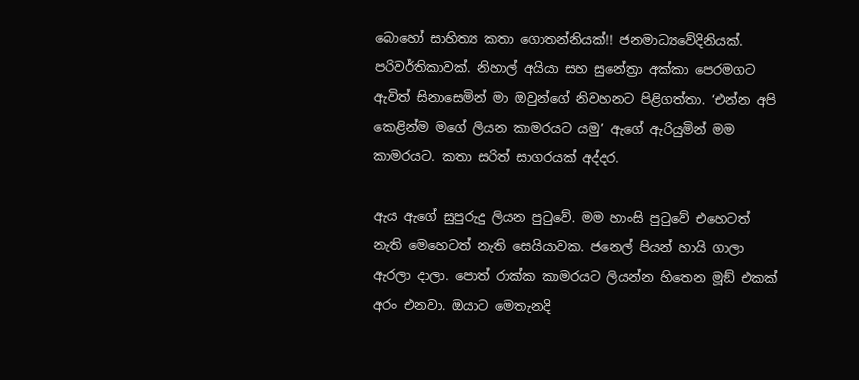බොහෝ සාහිත්‍ය කතා ගොතන්නියක්!! ජනමාධ්‍යවේදිනියක්. පරිවර්තිකාවක්. නිහාල් අයියා සහ සුනේත්‍රා අක්කා පෙරමගට ඇවිත් සිනාසෙමින් මා ඔවුන්ගේ නිවහනට පිළිගත්තා. ‘එන්න අපි කෙළින්ම මගේ ලියන කාමරයට යමු’ ඇගේ ඇරියුමින් මම කාමරයට. කතා සරිත් සාගරයක් අද්දර.

ඇය ඇගේ සුපුරුදු ලියන පුටුවේ. මම හාංසි පුටුවේ එහෙටත් නැති මෙහෙටත් නැති සෙයියාවක. ජනෙල් පියන් හායි ගාලා ඇරලා දාලා. පොත් රාක්ක කාමරයට ලියන්න හිතෙන මූඞ් එකක් අරං එනවා. ඔයාට මෙතැනදි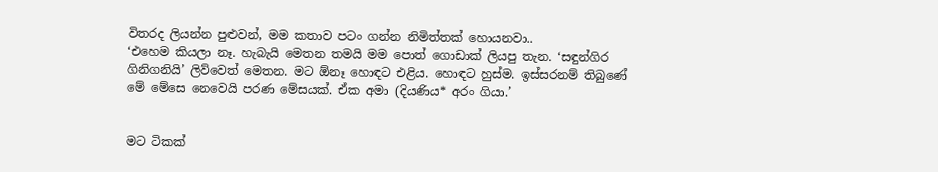විතරද ලියන්න පුළුවන්, මම කතාව පටං ගන්න නිමිත්තක් හොයනවා..
‘එහෙම කියලා නෑ. හැබැයි මෙතන තමයි මම පොත් ගොඩාක් ලියපු තැන. ‘සඳුන්ගිර ගිනිගනියි’ ලිව්වෙත් මෙතන. මට ඕනෑ හොඳට එළිය. හොඳට හුස්ම. ඉස්සරනම් තිබුණේ මේ මේසෙ නෙවෙයි පරණ මේසයක්. ඒක අමා (දියණිය* අරං ගියා.’


මට ටිකක්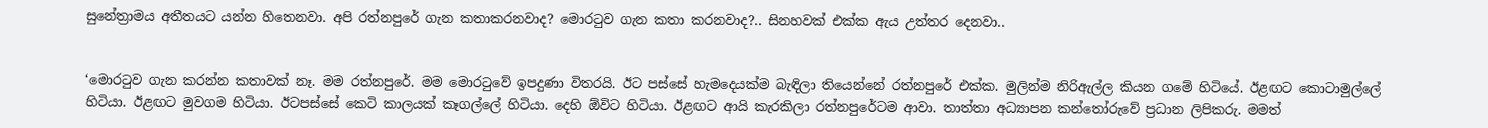සුනේත්‍රාමය අතීතයට යන්න හිතෙනවා. අපි රත්නපුරේ ගැන කතාකරනවාද? මොරටුව ගැන කතා කරනවාද?.. සිනහවක් එක්ක ඇය උත්තර දෙනවා..


‘මොරටුව ගැන කරන්න කතාවක් නෑ. මම රත්නපුරේ. මම මොරටුවේ ඉපදුණා විතරයි. ඊට පස්සේ හැමදෙයක්ම බැඳිලා තියෙන්නේ රත්නපුරේ එක්ක. මුලින්ම නිරිඇල්ල කියන ගමේ හිටියේ. ඊළඟට කොටාමුල්ලේ හිටියා. ඊළඟට මුවගම හිටියා. ඊටපස්සේ කෙටි කාලයක් කෑගල්ලේ හිටියා. දෙහි ඕවිට හිටියා. ඊළඟට ආයි කැරකිලා රත්නපුරේටම ආවා. තාත්තා අධ්‍යාපන කන්තෝරුවේ ප්‍රධාන ලිපිකරු. මමත්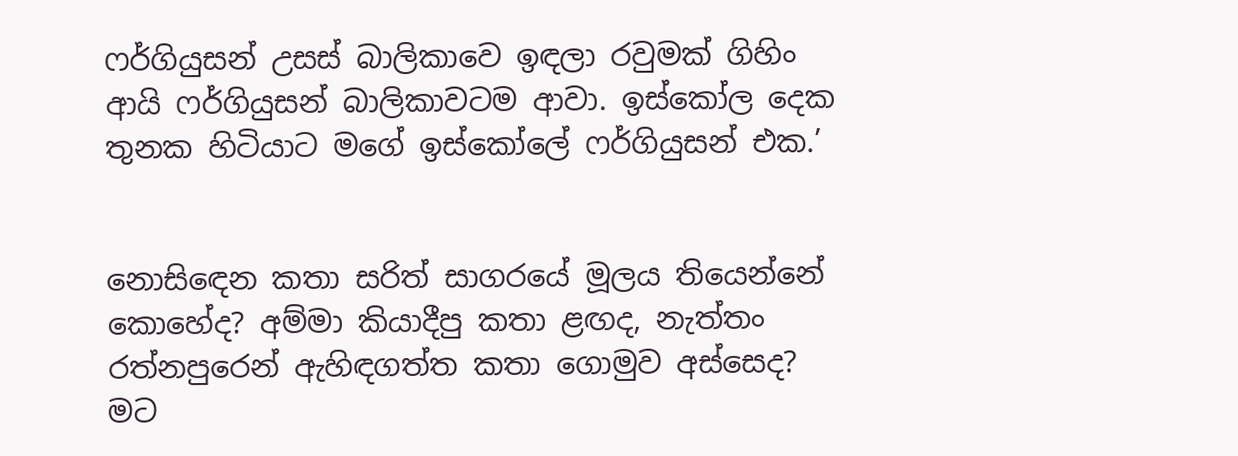ෆර්ගියුසන් උසස් බාලිකාවෙ ඉඳලා රවුමක් ගිහිං ආයි ෆර්ගියුසන් බාලිකාවටම ආවා. ඉස්කෝල දෙක තුනක හිටියාට මගේ ඉස්කෝලේ ෆර්ගියුසන් එක.’


නොසිඳෙන කතා සරිත් සාගරයේ මූලය තියෙන්නේ කොහේද? අම්මා කියාදීපු කතා ළඟද, නැත්තං රත්නපුරෙන් ඇහිඳගත්ත කතා ගොමුව අස්සෙද? මට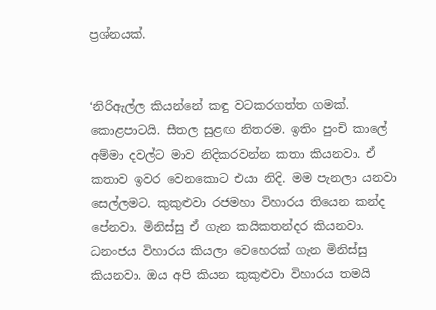ප්‍රශ්නයක්.


‘නිරිඇල්ල කියන්නේ කඳු වටකරගත්ත ගමක්. කොළපාටයි. සීතල සුළඟ නිතරම. ඉතිං පුංචි කාලේ අම්මා දවල්ට මාව නිදිකරවන්න කතා කියනවා. ඒ කතාව ඉවර වෙනකොට එයා නිදි. මම පැනලා යනවා සෙල්ලමට. කුකුළුවා රජමහා විහාරය තියෙන කන්ද පේනවා. මිනිස්සු ඒ ගැන කයිකතන්දර කියනවා. ධනංජය විහාරය කියලා වෙහෙරක් ගැන මිනිස්සු කියනවා. ඔය අපි කියන කුකුළුවා විහාරය තමයි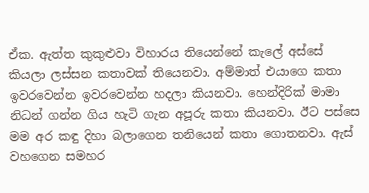ඒක. ඇත්ත කුකුළුවා විහාරය තියෙන්නේ කැලේ අස්සේ කියලා ලස්සන කතාවක් තියෙනවා. අම්මාත් එයාගෙ කතා ඉවරවෙන්න ඉවරවෙන්න හදලා කියනවා. හෙන්දිරික් මාමා නිධන් ගන්න ගිය හැටි ගැන අපූරු කතා කියනවා. ඊට පස්සෙ මම අර කඳු දිහා බලාගෙන තනියෙන් කතා ගොතනවා. ඇස් වහගෙන සමහර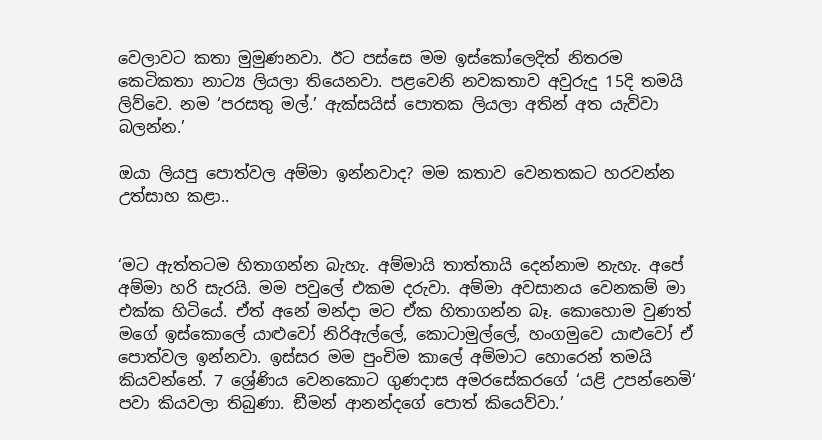වෙලාවට කතා මුමුණනවා. ඊට පස්සෙ මම ඉස්කෝලෙදිත් නිතරම කෙටිකතා නාට්‍ය ලියලා තියෙනවා. පළවෙනි නවකතාව අවුරුදු 15දි තමයි ලිව්වෙ. නම ‘පරසතු මල්.’ ඇක්සයිස් පොතක ලියලා අතින් අත යැව්වා බලන්න.’

ඔයා ලියපු පොත්වල අම්මා ඉන්නවාද? මම කතාව වෙනතකට හරවන්න උත්සාහ කළා..


‘මට ඇත්තටම හිතාගන්න බැහැ. අම්මායි තාත්තායි දෙන්නාම නැහැ. අපේ අම්මා හරි සැරයි. මම පවුලේ එකම දරුවා. අම්මා අවසානය වෙනකම් මා එක්ක හිටියේ. ඒත් අනේ මන්දා මට ඒක හිතාගන්න බෑ. කොහොම වුණත් මගේ ඉස්කොලේ යාළුවෝ නිරිඇල්ලේ, කොටාමුල්ලේ, හංගමුවෙ යාළුවෝ ඒ පොත්වල ඉන්නවා. ඉස්සර මම පුංචිම කාලේ අම්මාට හොරෙන් තමයි කියවන්නේ. 7 ශ්‍රේණිය වෙනකොට ගුණදාස අමරසේකරගේ ‘යළි උපන්නෙමි‘ පවා කියවලා තිබුණා. ඞීමන් ආනන්දගේ පොත් කියෙව්වා.’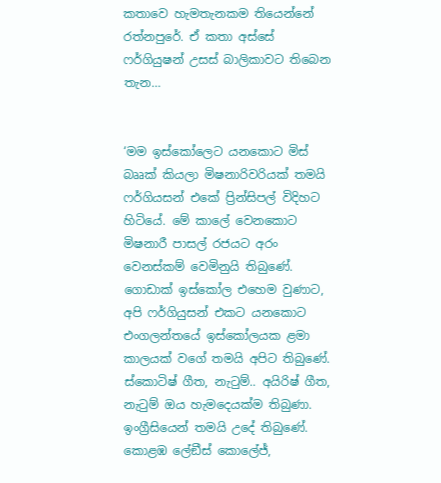කතාවෙ හැමතැනකම තියෙන්නේ රත්නපුරේ. ඒ කතා අස්සේ ෆර්ගියුෂන් උසස් බාලිකාවට තිබෙන තැන…


‘මම ඉස්කෝලෙට යනකොට මිස් බෲක් කියලා මිෂනාරිවරියක් තමයි ෆර්ගියසන් එකේ ප්‍රින්සිපල් විදිහට හිටියේ. මේ කාලේ වෙනකොට මිෂනාරී පාසල් රජයට අරං වෙනස්කම් වෙමිනුයි තිබුණේ. ගොඩාක් ඉස්කෝල එහෙම වුණාට, අපි ෆර්ගියුසන් එකට යනකොට එංගලන්තයේ ඉස්කෝලයක ළමා කාලයක් වගේ තමයි අපිට තිබුණේ. ස්කොටිෂ් ගීත, නැටුම්.. අයිරිෂ් ගීත, නැටුම් ඔය හැමදෙයක්ම තිබුණා. ඉංග්‍රීසියෙන් තමයි උදේ තිබුණේ. කොළඹ ලේඞීස් කොලේජ්,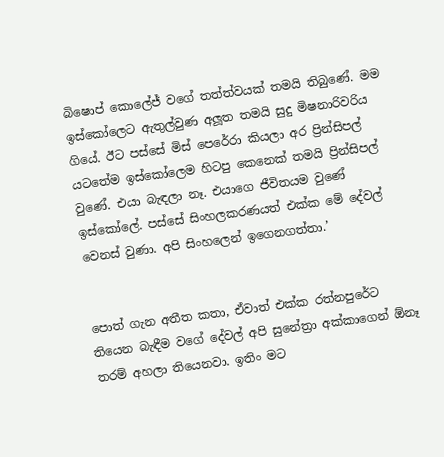බිෂොප් කොලේජ් වගේ තත්ත්වයක් තමයි තිබුණේ. මම ඉස්කෝලෙට ඇතුල්වුණ අලූත තමයි සුදු මිෂනාරිවරිය ගියේ. ඊට පස්සේ මිස් පෙරේරා කියලා අර ප්‍රින්සිපල් යටතේම ඉස්කෝලෙම හිටපු කෙනෙක් තමයි ප්‍රින්සිපල් වුණේ. එයා බැඳලා නෑ. එයාගෙ ජීවිතයම වුණේ ඉස්කෝලේ. පස්සේ සිංහලකරණයත් එක්ක මේ දේවල් වෙනස් වුණා. අපි සිංහලෙන් ඉගෙනගත්තා.’


පොත් ගැන අතීත කතා, ඒවාත් එක්ක රත්නපුරේට තියෙන බැඳීම වගේ දේවල් අපි සුනේත්‍රා අක්කාගෙන් ඕනෑ තරම් අහලා තියෙනවා. ඉතිං මට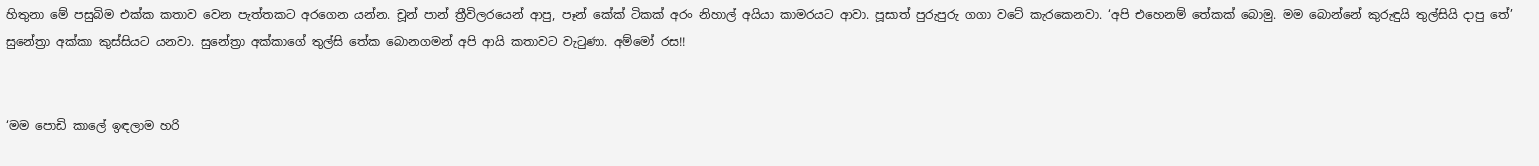හිතුනා මේ පසුබිම එක්ක කතාව වෙන පැත්තකට අරගෙන යන්න. චූන් පාන් ත්‍රීවිලරයෙන් ආපු, පෑන් කේක් ටිකක් අරං නිහාල් අයියා කාමරයට ආවා. පූසාත් පුරුපුරු ගගා වටේ කැරකෙනවා. ‘අපි එහෙනම් තේකක් බොමු. මම බොන්නේ කුරුඳුයි තුල්සියි දාපු තේ’ සුනේත්‍රා අක්කා කුස්සියට යනවා. සුනේත්‍රා අක්කාගේ තුල්සි තේක බොනගමන් අපි ආයි කතාවට වැටුණා. අම්මෝ රස!!


‘මම පොඩි කාලේ ඉඳලාම හරි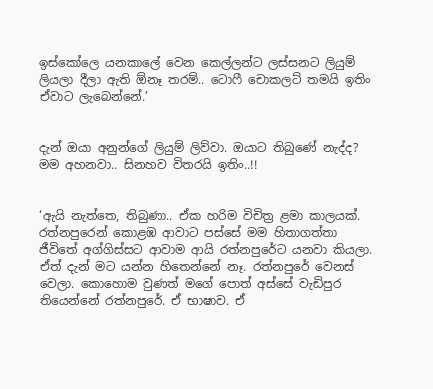ඉස්කෝලෙ යනකාලේ වෙන කෙල්ලන්ට ලස්සනට ලියුම් ලියලා දීලා ඇති ඕනෑ තරම්.. ටොෆී චොකලට් තමයි ඉතිං ඒවාට ලැබෙන්නේ.’


දැන් ඔයා අනුන්ගේ ලියුම් ලිව්වා. ඔයාට තිබුණේ නැද්ද? මම අහනවා.. සිනහව විතරයි ඉතිං..!!


‘ඇයි නැත්තෙ, තිබුණා.. ඒක හරිම විචිත්‍ර ළමා කාලයක්. රත්නපුරෙන් කොළඹ ආවාට පස්සේ මම හිතාගත්තා ජීවිතේ අග්ගිස්සට ආවාම ආයි රත්නපුරේට යනවා කියලා. ඒත් දැන් මට යන්න හිතෙන්නේ නෑ. රත්නපුරේ වෙනස් වෙලා. කොහොම වුණත් මගේ පොත් අස්සේ වැඩිපුර තියෙන්නේ රත්නපුරේ. ඒ භාෂාව. ඒ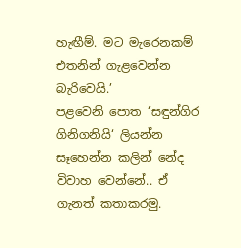හැඟීම්. මට මැරෙනකම් එතනින් ගැළවෙන්න බැරිවෙයි.’
පළවෙනි පොත ‘සඳුන්ගිර ගිනිගනියි‘ ලියන්න සෑහෙන්න කලින් නේද විවාහ වෙන්නේ.. ඒ ගැනත් කතාකරමු.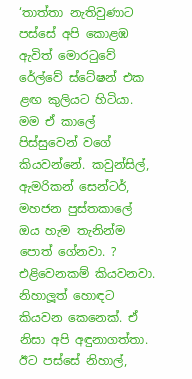‘තාත්තා නැතිවුණාට පස්සේ අපි කොළඹ ඇවිත් මොරටුවේ රේල්වේ ස්ටේෂන් එක ළඟ කුලියට හිටියා. මම ඒ කාලේ පිස්සුවෙන් වගේ කියවන්නේ. කවුන්සිල්, ඇමරිකන් සෙන්ටර්, මහජන පුස්තකාලේ ඔය හැම තැනින්ම පොත් ගේනවා. ? එළිවෙනකම් කියවනවා. නිහාලූත් හොඳට කියවන කෙනෙක්. ඒ නිසා අපි අඳුනාගත්තා. ඊට පස්සේ නිහාල්,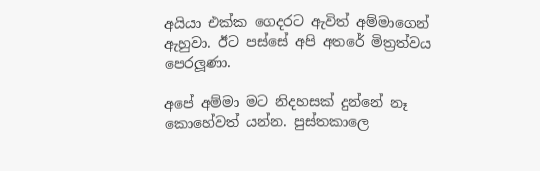අයියා එක්ක ගෙදරට ඇවිත් අම්මාගෙන් ඇහුවා. ඊට පස්සේ අපි අතරේ මිත්‍රත්වය පෙරලූණා.

අපේ අම්මා මට නිදහසක් දුන්නේ නෑ කොහේවත් යන්න. පුස්තකාලෙ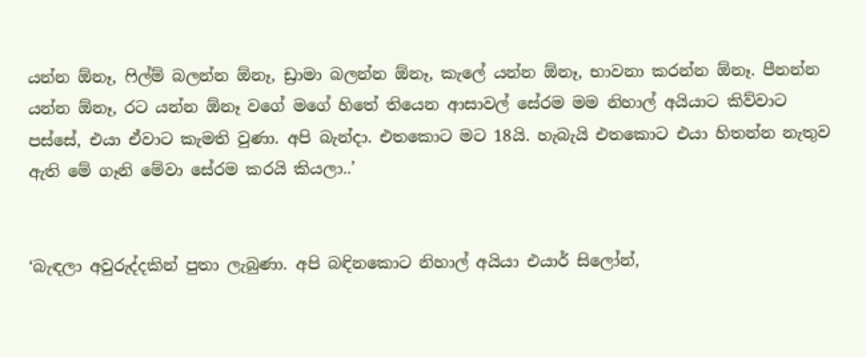යන්න ඕනෑ, ෆිල්ම් බලන්න ඕනෑ, ඩ්‍රාමා බලන්න ඕනෑ, කැලේ යන්න ඕනෑ, භාවනා කරන්න ඕනෑ. පීනන්න යන්න ඕනෑ, රට යන්න ඕනෑ වගේ මගේ හිතේ තියෙන ආසාවල් සේරම මම නිහාල් අයියාට කිව්වාට පස්සේ, එයා ඒවාට කැමති වුණා. අපි බැන්දා. එතකොට මට 18යි. හැබැයි එතකොට එයා හිතන්න නැතුව ඇති මේ ගෑනි මේවා සේරම කරයි කියලා..’


‘බැඳලා අවුරුද්දකින් පුතා ලැබුණා. අපි බඳිනකොට නිහාල් අයියා එයාර් සිලෝන්,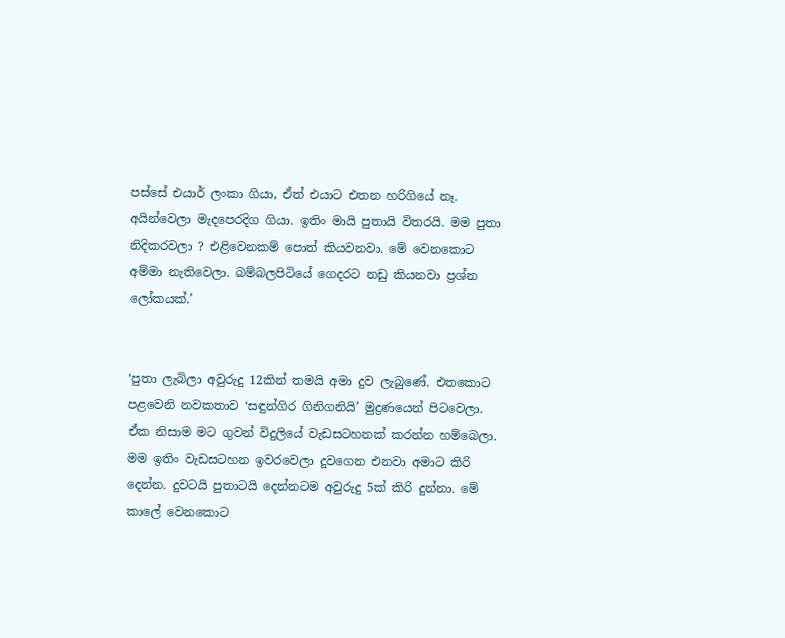පස්සේ එයාර් ලංකා ගියා, ඒත් එයාට එතන හරිගියේ නෑ. අයින්වෙලා මැදපෙරදිග ගියා. ඉතිං මායි පුතායි විතරයි. මම පුතා නිදිකරවලා ? එළිවෙනකම් පොත් කියවනවා. මේ වෙනකොට අම්මා නැතිවෙලා. බම්බලපිටියේ ගෙදරට නඩු කියනවා ප්‍රශ්න ලෝකයක්.’


‘පුතා ලැබිලා අවුරුදු 12කින් තමයි අමා දුව ලැබුණේ. එතකොට පළවෙනි නවකතාව ‘සඳුන්ගිර ගිනිගනියි’ මුද්‍රණයෙන් පිටවෙලා. ඒක නිසාම මට ගුවන් විදුලියේ වැඩසටහනක් කරන්න හම්බෙලා. මම ඉතිං වැඩසටහන ඉවරවෙලා දුවගෙන එනවා අමාට කිරි දෙන්න. දුවටයි පුතාටයි දෙන්නටම අවුරුදු 5ක් කිරි දුන්නා. මේ කාලේ වෙනකොට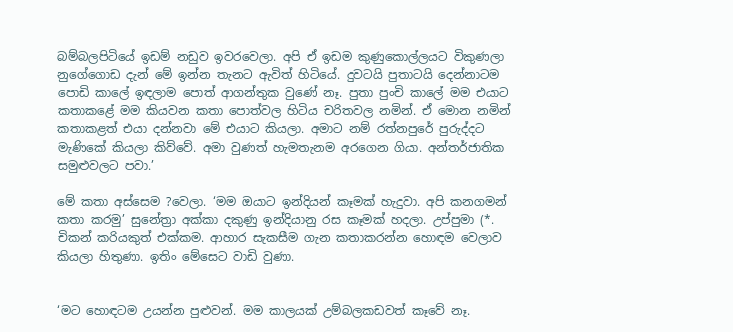බම්බලපිටියේ ඉඩම් නඩුව ඉවරවෙලා. අපි ඒ ඉඩම කුණුකොල්ලයට විකුණලා නුගේගොඩ දැන් මේ ඉන්න තැනට ඇවිත් හිටියේ. දුවටයි පුතාටයි දෙන්නාටම පොඩි කාලේ ඉඳලාම පොත් ආගන්තුක වුණේ නෑ. පුතා පුංචි කාලේ මම එයාට කතාකළේ මම කියවන කතා පොත්වල හිටිය චරිතවල නමින්. ඒ මොන නමින් කතාකළත් එයා දන්නවා මේ එයාට කියලා. අමාට නම් රත්නපුරේ පුරුද්දට මැණිකේ කියලා කිව්වේ. අමා වුණත් හැමතැනම අරගෙන ගියා. අන්තර්ජාතික සමුළුවලට පවා.’

මේ කතා අස්සෙම ?වෙලා. ‘මම ඔයාට ඉන්දියන් කෑමක් හැදුවා. අපි කනගමන් කතා කරමු’ සුනේත්‍රා අක්කා දකුණු ඉන්දියානු රස කෑමක් හදලා. උප්පුමා (*. චිකන් කරියකුත් එක්කම. ආහාර සැකසීම ගැන කතාකරන්න හොඳම වෙලාව කියලා හිතුණා. ඉතිං මේසෙට වාඩි වුණා.


‘මට හොඳටම උයන්න පුළුවන්. මම කාලයක් උම්බලකඩවත් කෑවේ නෑ.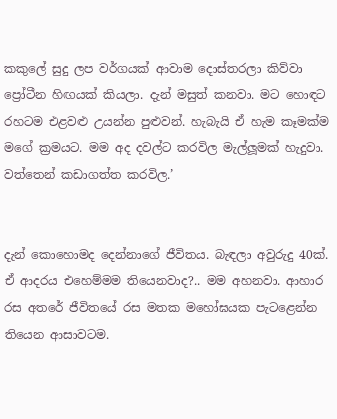කකුලේ සුදු ලප වර්ගයක් ආවාම දොස්තරලා කිව්වා ප්‍රෝටීන හිඟයක් කියලා. දැන් මසුත් කනවා. මට හොඳට රහටම එළවළු උයන්න පුළුවන්. හැබැයි ඒ හැම කෑමක්ම මගේ ක්‍රමයට. මම අද දවල්ට කරවිල මැල්ලූමක් හැදුවා. වත්තෙන් කඩාගත්ත කරවිල.’


දැන් කොහොමද දෙන්නාගේ ජීවිතය. බැඳලා අවුරුදු 40ක්. ඒ ආදරය එහෙම්මම තියෙනවාද?.. මම අහනවා. ආහාර රස අතරේ ජීවිතයේ රස මතක මහෝඝයක පැටළෙන්න තියෙන ආසාවටම.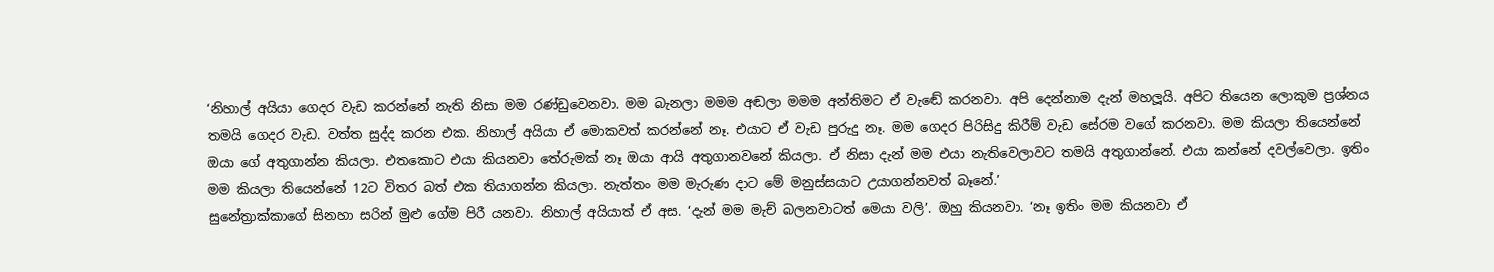‘නිහාල් අයියා ගෙදර වැඩ කරන්නේ නැති නිසා මම රණ්ඩුවෙනවා. මම බැනලා මමම අඬලා මමම අන්තිමට ඒ වැඬේ කරනවා. අපි දෙන්නාම දැන් මහලූයි. අපිට තියෙන ලොකුම ප්‍රශ්නය තමයි ගෙදර වැඩ. වත්ත සුද්ද කරන එක. නිහාල් අයියා ඒ මොකවත් කරන්නේ නෑ. එයාට ඒ වැඩ පුරුදු නෑ. මම ගෙදර පිරිසිදු කිරීම් වැඩ සේරම වගේ කරනවා. මම කියලා තියෙන්නේ ඔයා ගේ අතුගාන්න කියලා. එතකොට එයා කියනවා තේරුමක් නෑ ඔයා ආයි අතුගානවනේ කියලා. ඒ නිසා දැන් මම එයා නැතිවෙලාවට තමයි අතුගාන්නේ. එයා කන්නේ දවල්වෙලා. ඉතිං මම කියලා තියෙන්නේ 12ට විතර බත් එක තියාගන්න කියලා. නැත්තං මම මැරුණ දාට මේ මනුස්සයාට උයාගන්නවත් බෑනේ.’
සුනේත්‍රාක්කාගේ සිනහා සරින් මුළු ගේම පිරී යනවා. නිහාල් අයියාත් ඒ අස. ‘දැන් මම මැච් බලනවාටත් මෙයා වලි’. ඔහු කියනවා. ‘නෑ ඉතිං මම කියනවා ඒ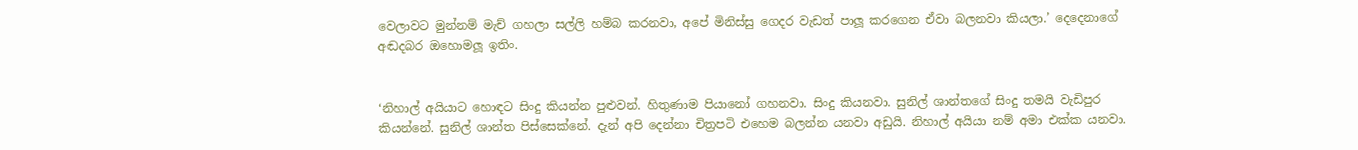වෙලාවට මුන්නම් මැච් ගහලා සල්ලි හම්බ කරනවා, අපේ මිනිස්සු ගෙදර වැඩත් පාලූ කරගෙන ඒවා බලනවා කියලා.’ දෙදෙනාගේ අඬදබර ඔහොමලූ ඉතිං.


‘නිහාල් අයියාට හොඳට සිංදු කියන්න පුළුවන්. හිතුණාම පියානෝ ගහනවා. සිංදු කියනවා. සුනිල් ශාන්තගේ සිංදු තමයි වැඩිපුර කියන්නේ. සුනිල් ශාන්ත පිස්සෙක්නේ. දැන් අපි දෙන්නා චිත්‍රපටි එහෙම බලන්න යනවා අඩුයි. නිහාල් අයියා නම් අමා එක්ක යනවා.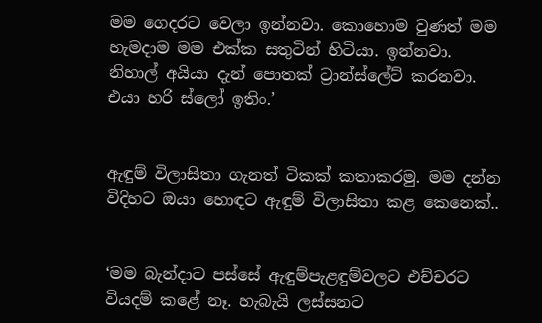මම ගෙදරට වෙලා ඉන්නවා. කොහොම වුණත් මම හැමදාම මම එක්ක සතුටින් හිටියා. ඉන්නවා. නිහාල් අයියා දැන් පොතක් ට්‍රාන්ස්ලේට් කරනවා. එයා හරි ස්ලෝ ඉතිං.’


ඇඳුම් විලාසිතා ගැනත් ටිකක් කතාකරමු. මම දන්න විදිහට ඔයා හොඳට ඇඳුම් විලාසිතා කළ කෙනෙක්..


‘මම බැන්දාට පස්සේ ඇඳුම්පැළඳුම්වලට එච්චරට වියදම් කළේ නෑ. හැබැයි ලස්සනට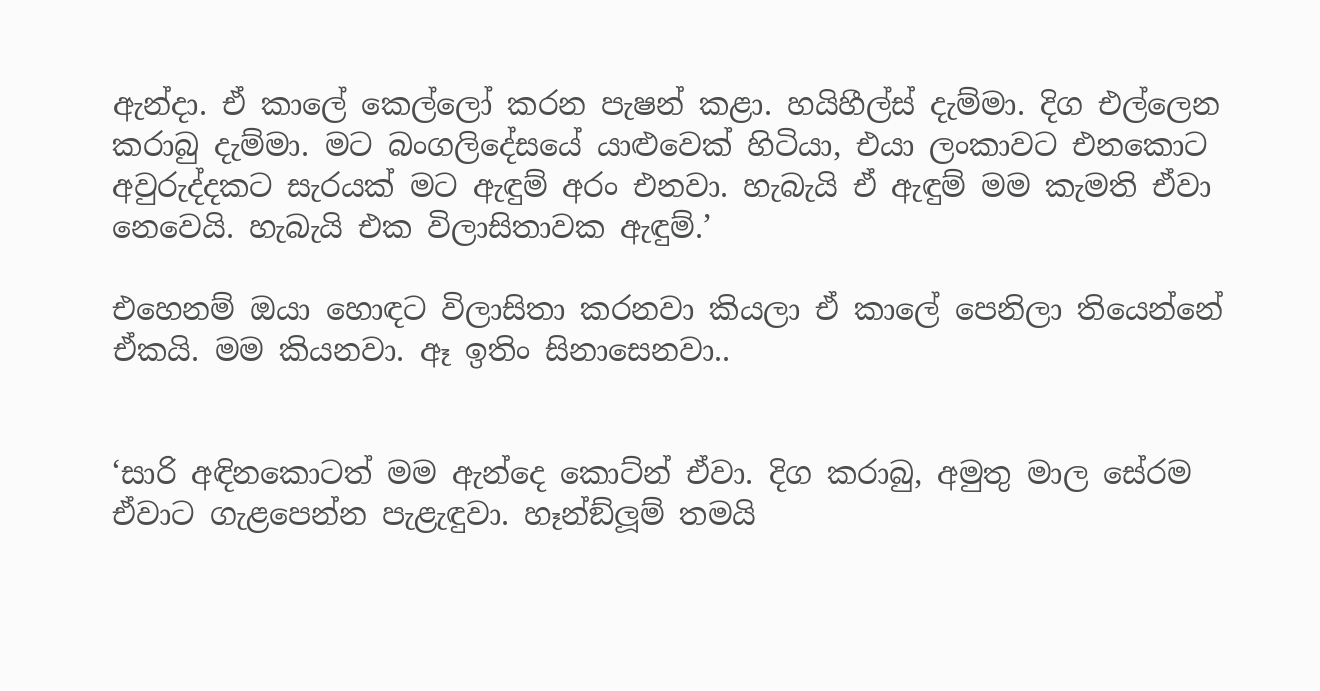ඇන්දා. ඒ කාලේ කෙල්ලෝ කරන පැෂන් කළා. හයිහීල්ස් දැම්මා. දිග එල්ලෙන කරාබු දැම්මා. මට බංගලිදේසයේ යාළුවෙක් හිටියා, එයා ලංකාවට එනකොට අවුරුද්දකට සැරයක් මට ඇඳුම් අරං එනවා. හැබැයි ඒ ඇඳුම් මම කැමති ඒවා නෙවෙයි. හැබැයි එක විලාසිතාවක ඇඳුම්.’

එහෙනම් ඔයා හොඳට විලාසිතා කරනවා කියලා ඒ කාලේ පෙනිලා තියෙන්නේ ඒකයි. මම කියනවා. ඈ ඉතිං සිනාසෙනවා..


‘සාරි අඳිනකොටත් මම ඇන්දෙ කොට්න් ඒවා. දිග කරාබු, අමුතු මාල සේරම ඒවාට ගැළපෙන්න පැළැඳුවා. හෑන්ඞ්ලූම් තමයි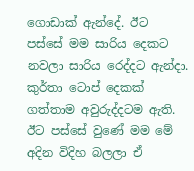ගොඩාක් ඇන්දේ. ඊට පස්සේ මම සාරිය දෙකට නවලා සාරිය රෙද්දට ඇන්දා. කුර්තා ටොප් දෙකක් ගත්තාම අවුරුද්දටම ඇති. ඊට පස්සේ වුණේ මම මේ අදින විදිහ බලලා ඒ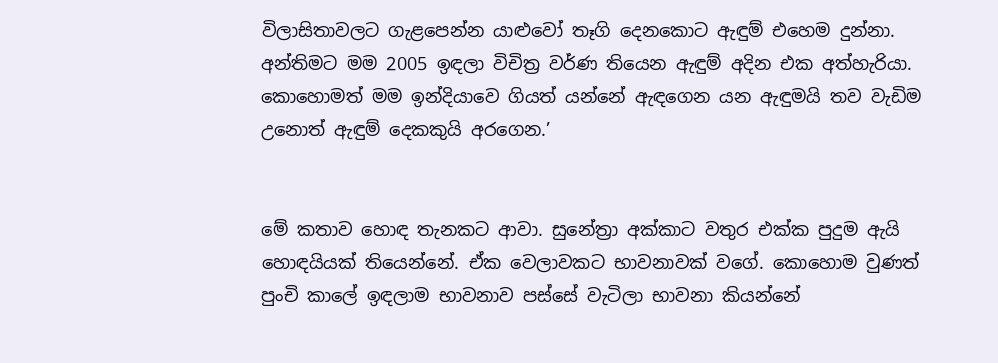විලාසිතාවලට ගැළපෙන්න යාළුවෝ තෑගි දෙනකොට ඇඳුම් එහෙම දුන්නා. අන්තිමට මම 2005 ඉඳලා විචිත්‍ර වර්ණ තියෙන ඇඳුම් අදින එක අත්හැරියා. කොහොමත් මම ඉන්දියාවෙ ගියත් යන්නේ ඇඳගෙන යන ඇඳුමයි තව වැඩිම උනොත් ඇඳුම් දෙකකුයි අරගෙන.’


මේ කතාව හොඳ තැනකට ආවා. සුනේත්‍රා අක්කාට වතුර එක්ක පුදුම ඇයි හොඳයියක් තියෙන්නේ. ඒක වෙලාවකට භාවනාවක් වගේ. කොහොම වුණත් පුංචි කාලේ ඉඳලාම භාවනාව පස්සේ වැටිලා භාවනා කියන්නේ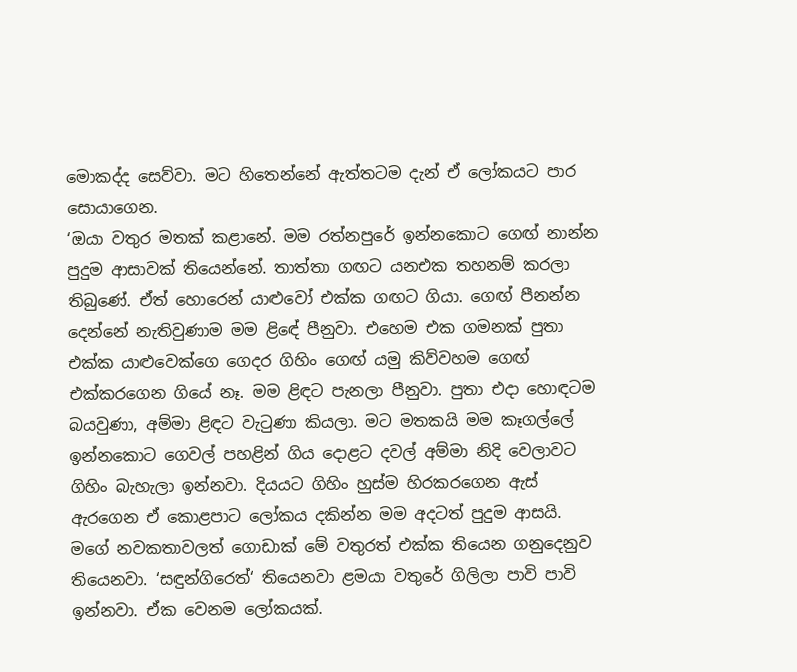මොකද්ද සෙව්වා. මට හිතෙන්නේ ඇත්තටම දැන් ඒ ලෝකයට පාර සොයාගෙන.
‘ඔයා වතුර මතක් කළානේ. මම රත්නපුරේ ඉන්නකොට ගෙඟ් නාන්න පුදුම ආසාවක් තියෙන්නේ. තාත්තා ගඟට යනඑක තහනම් කරලා තිබුණේ. ඒත් හොරෙන් යාළුවෝ එක්ක ගඟට ගියා. ගෙඟ් පීනන්න දෙන්නේ නැතිවුණාම මම ළිඳේ පීනුවා. එහෙම එක ගමනක් පුතා එක්ක යාළුවෙක්ගෙ ගෙදර ගිහිං ගෙඟ් යමු කිව්වහම ගෙඟ් එක්කරගෙන ගියේ නෑ. මම ළිඳට පැනලා පීනුවා. පුතා එදා හොඳටම බයවුණා, අම්මා ළිඳට වැටුණා කියලා. මට මතකයි මම කෑගල්ලේ ඉන්නකොට ගෙවල් පහළින් ගිය දොළට දවල් අම්මා නිදි වෙලාවට ගිහිං බැහැලා ඉන්නවා. දියයට ගිහිං හුස්ම හිරකරගෙන ඇස් ඇරගෙන ඒ කොළපාට ලෝකය දකින්න මම අදටත් පුදුම ආසයි. මගේ නවකතාවලත් ගොඩාක් මේ වතුරත් එක්ක තියෙන ගනුදෙනුව තියෙනවා. ‘සඳුන්ගිරෙත්‘ තියෙනවා ළමයා වතුරේ ගිලිලා පාවි පාවි ඉන්නවා. ඒක වෙනම ලෝකයක්.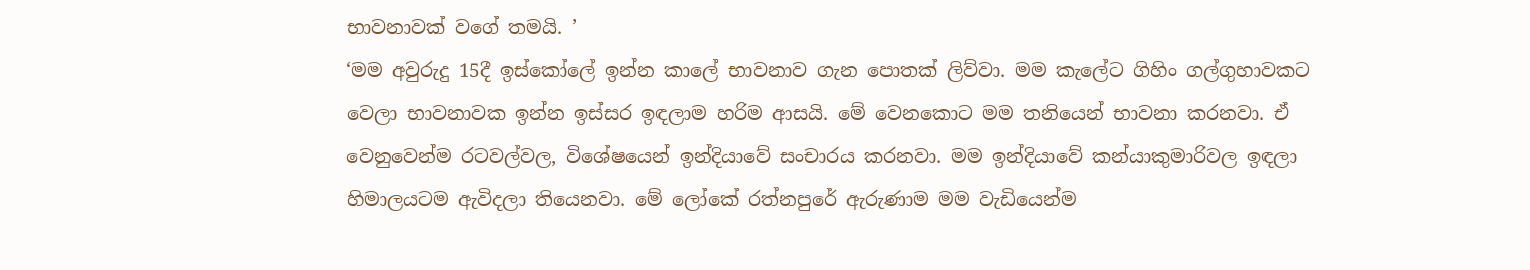භාවනාවක් වගේ තමයි. ’
‘මම අවුරුදු 15දී ඉස්කෝලේ ඉන්න කාලේ භාවනාව ගැන පොතක් ලිව්වා. මම කැලේට ගිහිං ගල්ගුහාවකට වෙලා භාවනාවක ඉන්න ඉස්සර ඉඳලාම හරිම ආසයි. මේ වෙනකොට මම තනියෙන් භාවනා කරනවා. ඒ වෙනුවෙන්ම රටවල්වල, විශේෂයෙන් ඉන්දියාවේ සංචාරය කරනවා. මම ඉන්දියාවේ කන්යාකුමාරිවල ඉඳලා හිමාලයටම ඇවිදලා තියෙනවා. මේ ලෝකේ රත්නපුරේ ඇරුණාම මම වැඩියෙන්ම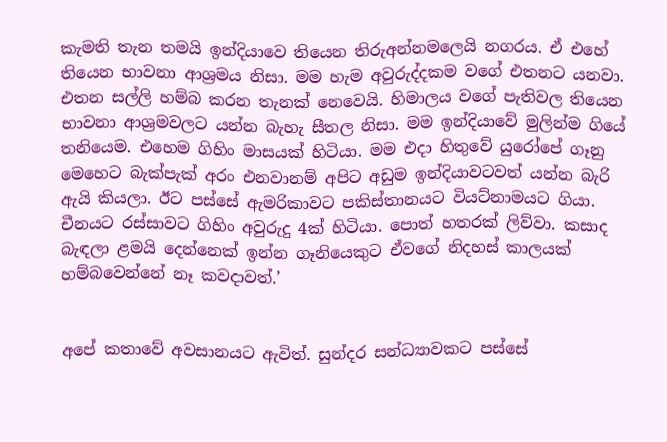කැමති තැන තමයි ඉන්දියාවෙ තියෙන තිරුඅන්නමලෙයි නගරය. ඒ එහේ තියෙන භාවනා ආශ්‍රමය නිසා. මම හැම අවුරුද්දකම වගේ එතනට යනවා. එතන සල්ලි හම්බ කරන තැනක් නෙවෙයි. හිමාලය වගේ පැතිවල තියෙන භාවනා ආශ්‍රමවලට යන්න බැහැ සීතල නිසා. මම ඉන්දියාවේ මුලින්ම ගියේ තනියෙම. එහෙම ගිහිං මාසයක් හිටියා. මම එදා හිතුවේ යුරෝපේ ගෑනු මෙහෙට බැක්පැක් අරං එනවානම් අපිට අඩුම ඉන්දියාවටවත් යන්න බැරි ඇයි කියලා. ඊට පස්සේ ඇමරිකාවට පකිස්තානයට වියට්නාමයට ගියා. චීනයට රස්සාවට ගිහිං අවුරුදු 4ක් හිටියා. පොත් හතරක් ලිව්වා. කසාද බැඳලා ළමයි දෙන්නෙක් ඉන්න ගෑනියෙකුට ඒවගේ නිදහස් කාලයක් හම්බවෙන්නේ නෑ කවදාවත්.’


අපේ කතාවේ අවසානයට ඇවිත්. සුන්දර සන්ධ්‍යාවකට පස්සේ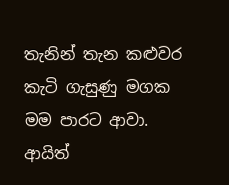තැනින් තැන කළුවර කැටි ගැසුණු මගක මම පාරට ආවා. ආයිත්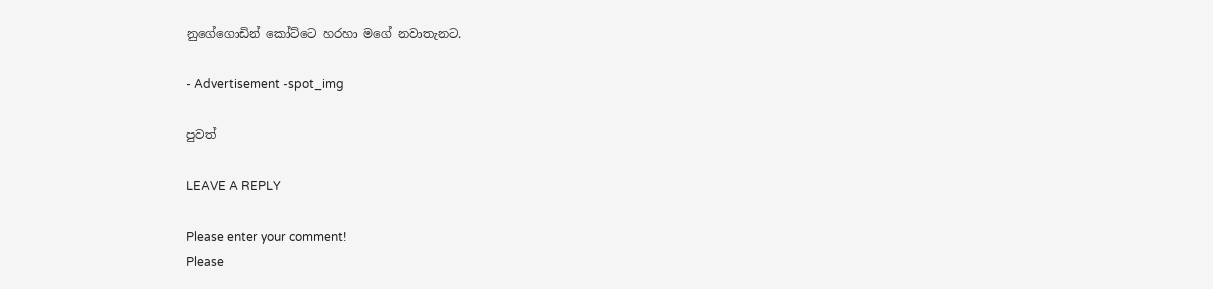නුගේගොඩින් කෝට්ටෙ හරහා මගේ නවාතැනට.

- Advertisement -spot_img

පුවත්

LEAVE A REPLY

Please enter your comment!
Please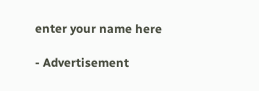enter your name here

- Advertisement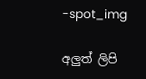-spot_img

අලුත් ලිපි